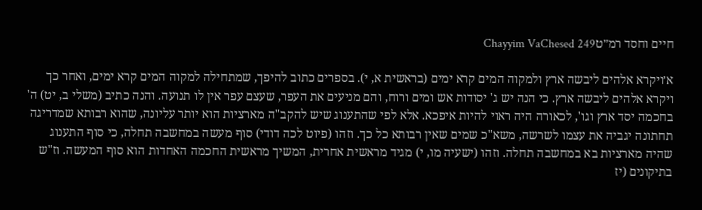חיים וחסד רמ״טChayyim VaChesed 249

א׳ויקרא אלהים ליבשה ארץ ולמקוה המים קרא ימים (בראשית א, י). בספרים כתוב להיפך, שמתחילה למקוה המים קרא ימים, ואחר כך ויקרא אלהים ליבשה ארץ. כי הנה יש ג' יסודות אש ומים ורוח, והם מניעים את העפר, שעצם עפר אין לו תנועה. והנה כתיב (משלי ב, יט) ה' בחכמה יסד ארץ וגו', לכאורה היה ראוי להיות איפכא. אלא לפי שהתענוג שיש להקב"ה מארציות הוא יותר עליונה, שהוא רבותא שמדריגה תחתונה יגביה את עצמו לשרשה, משא"כ שמים שאין רבותא כל כך. וזהו (פיוט לכה דודי) סוף מעשה במחשבה תחלה, כי סוף התענוג שהיה מארציות בא במחשבה תחלה. וזהו (ישעיה מו, י) מגיד מראשית אחרית, המשיך מראשית החכמה האחדות הוא סוף המעשה. וז"ש בתיקונים (יז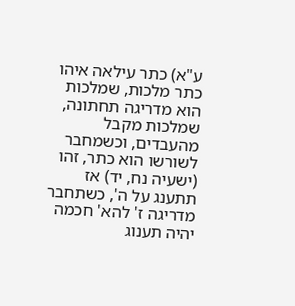ע"א) כתר עילאה איהו כתר מלכות, שמלכות הוא מדריגה תחתונה, שמלכות מקבל מהעבדים, וכשמחבר לשורשו הוא כתר, זהו (ישעיה נח, יד) אז תתענג על ה', כשתחבר מדריגה ז' להא' חכמה יהיה תענוג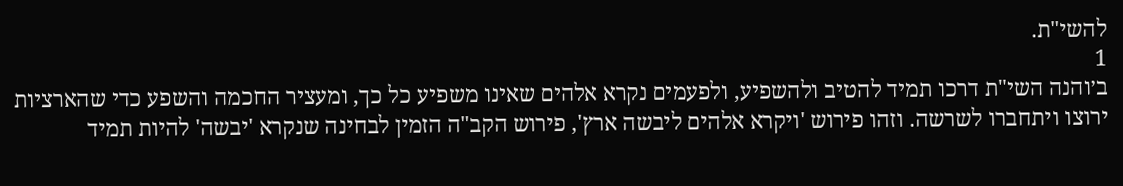להשי"ת.
1
ב׳והנה השי"ת דרכו תמיד להטיב ולהשפיע, ולפעמים נקרא אלהים שאינו משפיע כל כך, ומעציר החכמה והשפע כדי שהארציות ירוצו ויתחברו לשרשה. וזהו פירוש 'ויקרא אלהים ליבשה ארץ', פירוש הקב"ה הזמין לבחינה שנקרא 'יבשה' להיות תמיד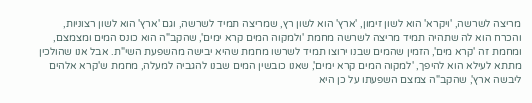מריצה לשרשה, 'ויקרא' הוא לשון זימון, 'ארץ' הוא לשון רץ, שמריצה תמיד לשרשה, וגם 'ארץ' הוא לשון רצוניות, והכרח הוא לה שתהיה תמיד מריצה לשרשה מחמת 'ולמקוה המים קרא ימים', שהקב"ה הוא כונס המים ומצמצם, ומחמת זה 'קרא מים', הזמין שהמים שבנו ירוצו תמיד לשרשו מחמת שהיא יבישה מהשפעת השי"ת. אבל אנו שהולכין מתתא לעילא הוא להיפך, 'למקוה המים קרא ימים', שאנו כובשין המים שבנו להגביה למעלה, מחמת ש'קרא אלהים ליבשה ארץ', שהקב"ה צמצם השפעתו על כן היא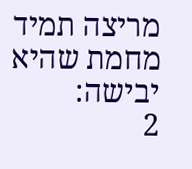מריצה תמיד מחמת שהיא יבישה:
2